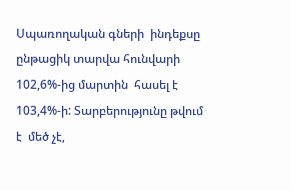Սպառողական գների  ինդեքսը ընթացիկ տարվա հունվարի 102,6%-ից մարտին  հասել է 103,4%-ի: Տարբերությունը թվում է  մեծ չէ,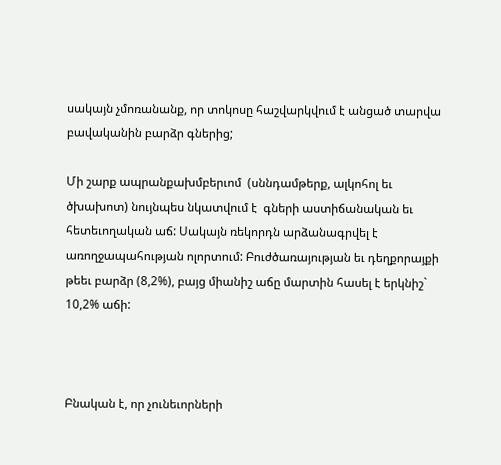սակայն չմոռանանք, որ տոկոսը հաշվարկվում է անցած տարվա բավականին բարձր գներից;

Մի շարք ապրանքախմբերւոմ  (սննդամթերք, ալկոհոլ եւ ծխախոտ) նույնպես նկատվում է  գների աստիճանական եւ հետեւողական աճ: Սակայն ռեկորդն արձանագրվել է առողջապահության ոլորտում: Բուժծառայության եւ դեղքորայքի  թեեւ բարձր (8,2%), բայց միանիշ աճը մարտին հասել է երկնիշ` 10,2% աճի:



Բնական է, որ չունեւորների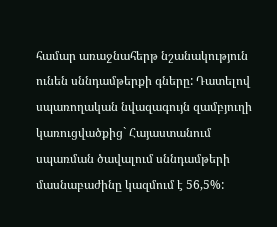համար առաջնահերթ նշանակություն ունեն սննդամթերքի գները: Դատելով սպառողական նվազագույն զամբյուղի կառուցվածքից` Հայաստանում սպառման ծավալում սննդամթերի մասնաբաժինը կազմում է 56,5%: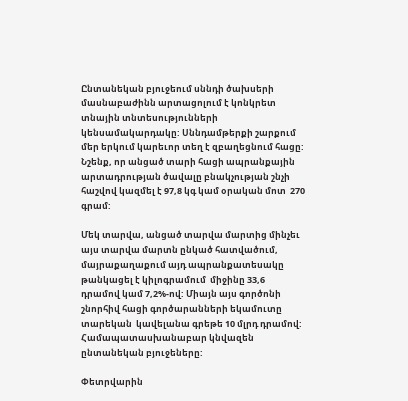Ընտանեկան բյուջեում սննդի ծախսերի մասնաբաժինն արտացոլում է կոնկրետ տնային տնտեսությունների կենսամակարդակը: Սննդամթերքի շարքում մեր երկում կարեւոր տեղ է զբաղեցնում հացը:  Նշենք, որ անցած տարի հացի ապրանքային արտադրության ծավալը բնակչության շնչի հաշվով կազմել է 97,8 կգ կամ օրական մոտ  270 գրամ:

Մեկ տարվա, անցած տարվա մարտից մինչեւ այս տարվա մարտն ընկած հատվածում, մայրաքաղաքում այդ ապրանքատեսակը թանկացել է կիլոգրամում  միջինը 33,6 դրամով կամ 7,2%-ով: Միայն այս գործոնի շնորհիվ հացի գործարանների եկամուտը տարեկան  կավելանա գրեթե 10 մլրդ դրամով: Համապատասխանաբար կնվազեն ընտանեկան բյուջեները:

Փետրվարին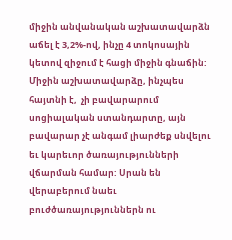միջին անվանական աշխատավարձն աճել է 3,2%-ով, ինչը 4 տոկոսային կետով զիջում է հացի միջին գնաճին: Միջին աշխատավարձը, ինչպես հայտնի է,  չի բավարարում սոցիալական ստանդարտը, այն բավարար չէ անգամ լիարժեք սնվելու եւ կարեւոր ծառայությունների վճարման համար: Սրան են վերաբերում նաեւ բուժծառայություններն ու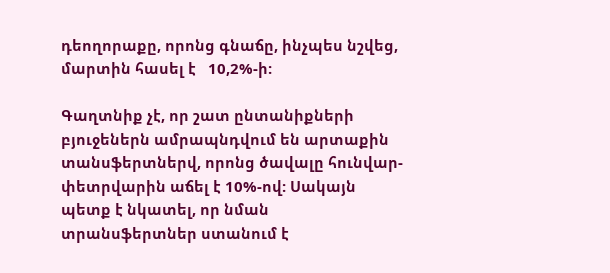դեողորաքը, որոնց գնաճը, ինչպես նշվեց,  մարտին հասել է   10,2%-ի:

Գաղտնիք չէ, որ շատ ընտանիքների բյուջեներն ամրապնդվում են արտաքին տանսֆերտներվ, որոնց ծավալը հունվար-փետրվարին աճել է 10%-ով: Սակայն պետք է նկատել, որ նման տրանսֆերտներ ստանում է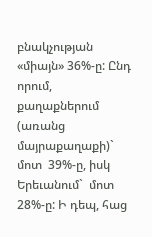բնակչության  «միայն» 36%-ը: Ընդ որում, քաղաքներում (առանց մայրաքաղաքի)` մոտ  39%-ը, իսկ Երեւանում`  մոտ 28%-ը: Ի դեպ, հաց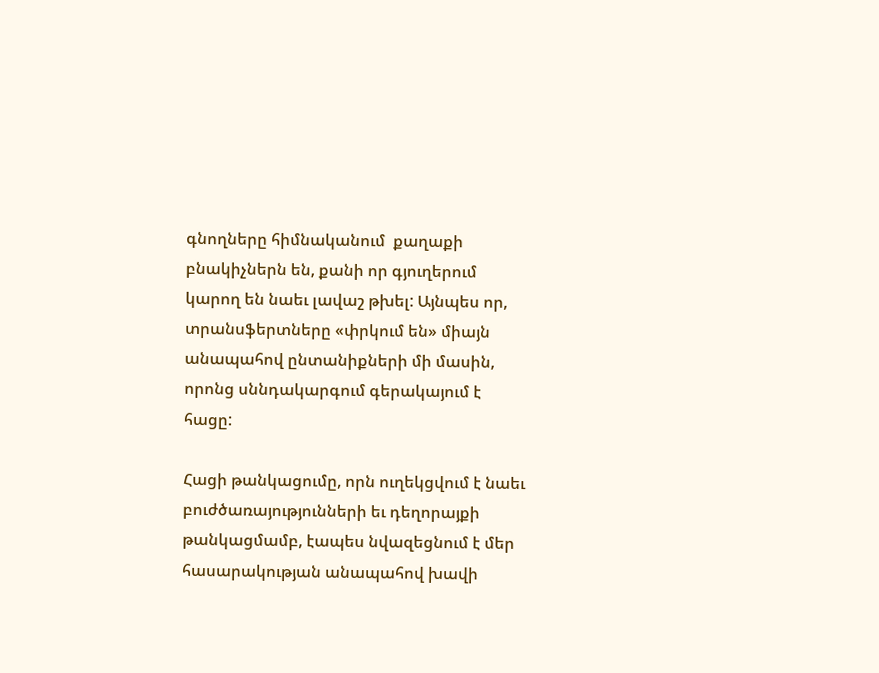գնողները հիմնականում  քաղաքի բնակիչներն են, քանի որ գյուղերում կարող են նաեւ լավաշ թխել: Այնպես որ, տրանսֆերտները «փրկում են» միայն  անապահով ընտանիքների մի մասին, որոնց սննդակարգում գերակայում է  հացը:

Հացի թանկացումը, որն ուղեկցվում է նաեւ բուժծառայությունների եւ դեղորայքի թանկացմամբ, էապես նվազեցնում է մեր հասարակության անապահով խավի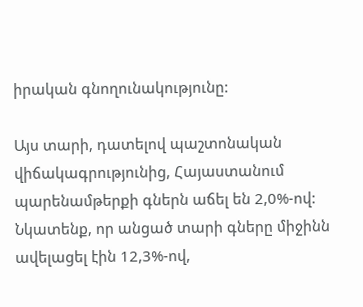իրական գնողունակությունը:

Այս տարի, դատելով պաշտոնական վիճակագրությունից, Հայաստանում պարենամթերքի գներն աճել են 2,0%-ով: Նկատենք, որ անցած տարի գները միջինն ավելացել էին 12,3%-ով,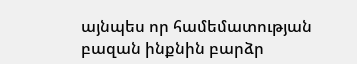այնպես որ համեմատության բազան ինքնին բարձր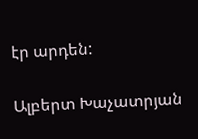էր արդեն:

Ալբերտ Խաչատրյան